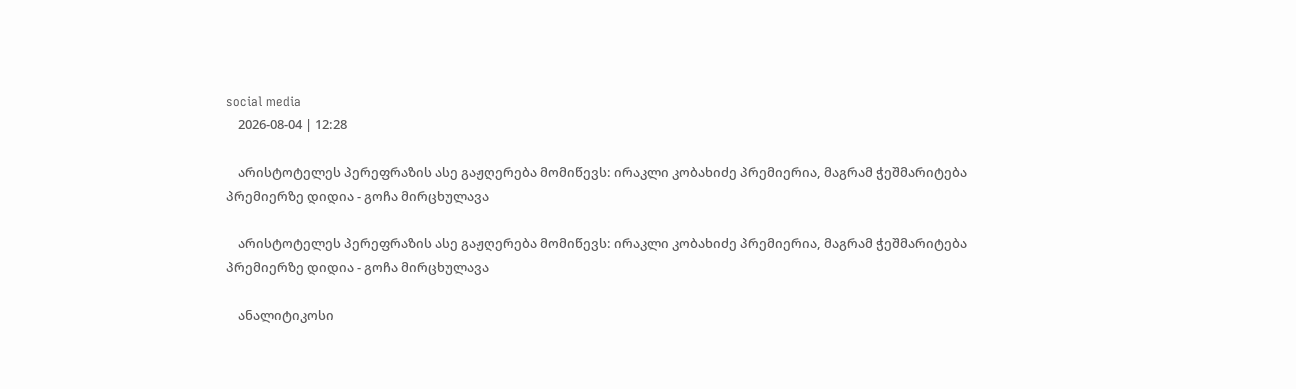social media
    2026-08-04 | 12:28

    არისტოტელეს პერეფრაზის ასე გაჟღერება მომიწევს: ირაკლი კობახიძე პრემიერია, მაგრამ ჭეშმარიტება პრემიერზე დიდია - გოჩა მირცხულავა

    არისტოტელეს პერეფრაზის ასე გაჟღერება მომიწევს: ირაკლი კობახიძე პრემიერია, მაგრამ ჭეშმარიტება პრემიერზე დიდია - გოჩა მირცხულავა

    ანალიტიკოსი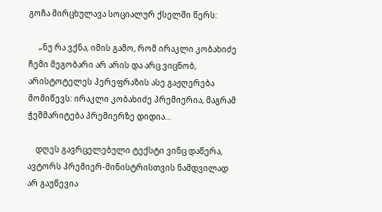გოჩა მირცხულავა სოციალურ ქსელში წერს:

     „ნუ რა ვქნა, იმის გამო, რომ ირაკლი კობახიძე ჩემი მეგობარი არ არის და არც ვიცნობ, არისტოტელეს პერეფრაზის ასე გაჟღერება მომიწევს: ირაკლი კობახიძე პრემიერია, მაგრამ ჭეშმარიტება პრემიერზე დიდია...

    დღეს გავრცელებული ტექსტი ვინც დაწერა, ავტორს პრემიერ-მინისტრისთვის ნამდვილად არ გაუწევია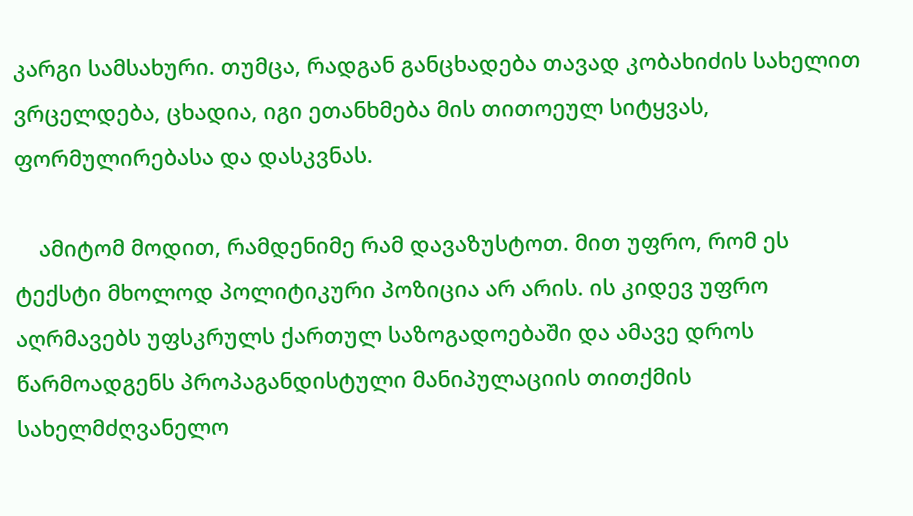კარგი სამსახური. თუმცა, რადგან განცხადება თავად კობახიძის სახელით ვრცელდება, ცხადია, იგი ეთანხმება მის თითოეულ სიტყვას, ფორმულირებასა და დასკვნას.

    ამიტომ მოდით, რამდენიმე რამ დავაზუსტოთ. მით უფრო, რომ ეს ტექსტი მხოლოდ პოლიტიკური პოზიცია არ არის. ის კიდევ უფრო აღრმავებს უფსკრულს ქართულ საზოგადოებაში და ამავე დროს წარმოადგენს პროპაგანდისტული მანიპულაციის თითქმის სახელმძღვანელო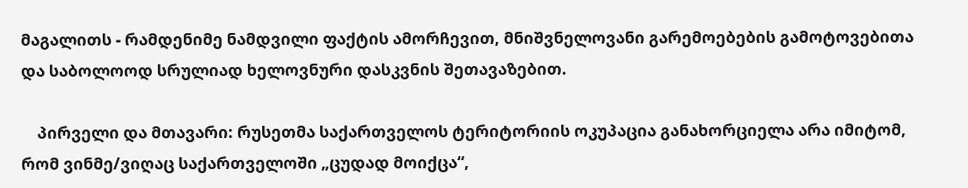მაგალითს - რამდენიმე ნამდვილი ფაქტის ამორჩევით, მნიშვნელოვანი გარემოებების გამოტოვებითა და საბოლოოდ სრულიად ხელოვნური დასკვნის შეთავაზებით.

    პირველი და მთავარი: რუსეთმა საქართველოს ტერიტორიის ოკუპაცია განახორციელა არა იმიტომ, რომ ვინმე/ვიღაც საქართველოში „ცუდად მოიქცა“,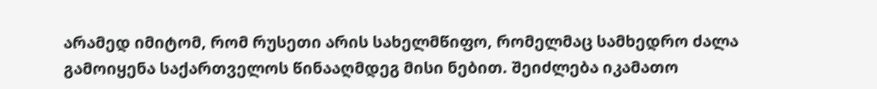არამედ იმიტომ, რომ რუსეთი არის სახელმწიფო, რომელმაც სამხედრო ძალა გამოიყენა საქართველოს წინააღმდეგ მისი ნებით. შეიძლება იკამათო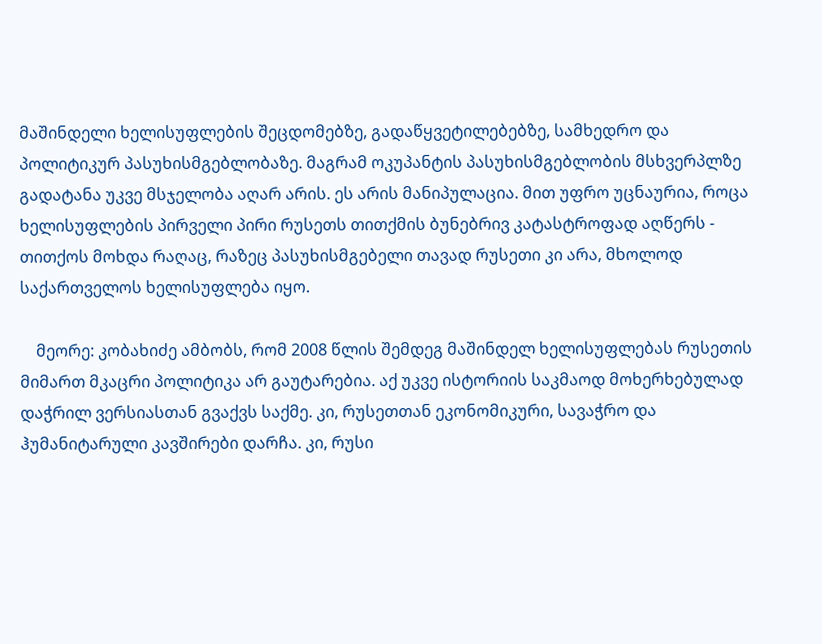მაშინდელი ხელისუფლების შეცდომებზე, გადაწყვეტილებებზე, სამხედრო და პოლიტიკურ პასუხისმგებლობაზე. მაგრამ ოკუპანტის პასუხისმგებლობის მსხვერპლზე გადატანა უკვე მსჯელობა აღარ არის. ეს არის მანიპულაცია. მით უფრო უცნაურია, როცა ხელისუფლების პირველი პირი რუსეთს თითქმის ბუნებრივ კატასტროფად აღწერს - თითქოს მოხდა რაღაც, რაზეც პასუხისმგებელი თავად რუსეთი კი არა, მხოლოდ საქართველოს ხელისუფლება იყო.

    მეორე: კობახიძე ამბობს, რომ 2008 წლის შემდეგ მაშინდელ ხელისუფლებას რუსეთის მიმართ მკაცრი პოლიტიკა არ გაუტარებია. აქ უკვე ისტორიის საკმაოდ მოხერხებულად დაჭრილ ვერსიასთან გვაქვს საქმე. კი, რუსეთთან ეკონომიკური, სავაჭრო და ჰუმანიტარული კავშირები დარჩა. კი, რუსი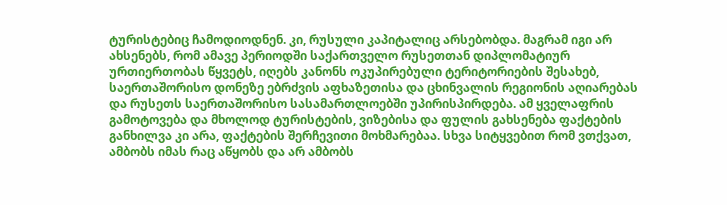ტურისტებიც ჩამოდიოდნენ. კი, რუსული კაპიტალიც არსებობდა. მაგრამ იგი არ ახსენებს, რომ ამავე პერიოდში საქართველო რუსეთთან დიპლომატიურ ურთიერთობას წყვეტს, იღებს კანონს ოკუპირებული ტერიტორიების შესახებ, საერთაშორისო დონეზე ებრძვის აფხაზეთისა და ცხინვალის რეგიონის აღიარებას და რუსეთს საერთაშორისო სასამართლოებში უპირისპირდება. ამ ყველაფრის გამოტოვება და მხოლოდ ტურისტების, ვიზებისა და ფულის გახსენება ფაქტების განხილვა კი არა, ფაქტების შერჩევითი მოხმარებაა. სხვა სიტყვებით რომ ვთქვათ, ამბობს იმას რაც აწყობს და არ ამბობს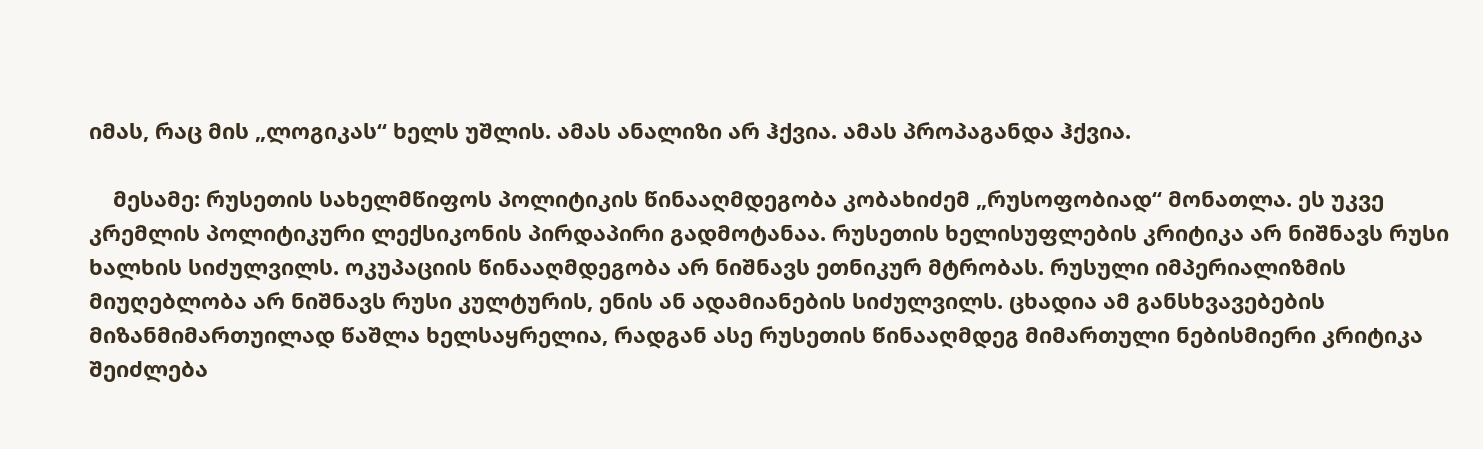იმას, რაც მის „ლოგიკას“ ხელს უშლის. ამას ანალიზი არ ჰქვია. ამას პროპაგანდა ჰქვია.

    მესამე: რუსეთის სახელმწიფოს პოლიტიკის წინააღმდეგობა კობახიძემ „რუსოფობიად“ მონათლა. ეს უკვე კრემლის პოლიტიკური ლექსიკონის პირდაპირი გადმოტანაა. რუსეთის ხელისუფლების კრიტიკა არ ნიშნავს რუსი ხალხის სიძულვილს. ოკუპაციის წინააღმდეგობა არ ნიშნავს ეთნიკურ მტრობას. რუსული იმპერიალიზმის მიუღებლობა არ ნიშნავს რუსი კულტურის, ენის ან ადამიანების სიძულვილს. ცხადია ამ განსხვავებების მიზანმიმართუილად წაშლა ხელსაყრელია, რადგან ასე რუსეთის წინააღმდეგ მიმართული ნებისმიერი კრიტიკა შეიძლება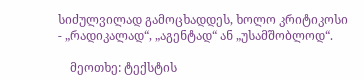სიძულვილად გამოცხადდეს, ხოლო კრიტიკოსი - „რადიკალად“, „აგენტად“ ან „უსამშობლოდ“.

    მეოთხე: ტექსტის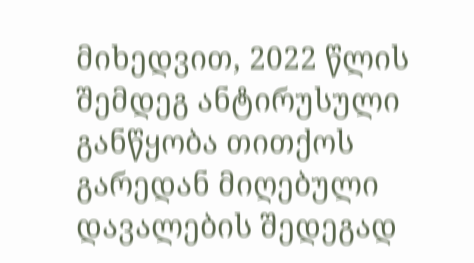მიხედვით, 2022 წლის შემდეგ ანტირუსული განწყობა თითქოს გარედან მიღებული დავალების შედეგად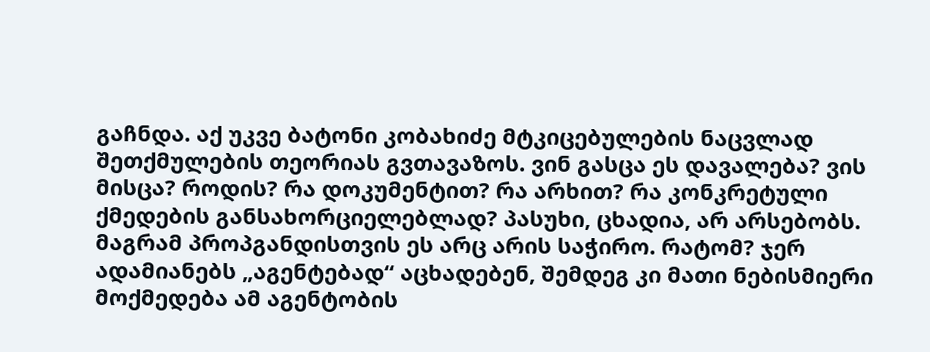გაჩნდა. აქ უკვე ბატონი კობახიძე მტკიცებულების ნაცვლად შეთქმულების თეორიას გვთავაზოს. ვინ გასცა ეს დავალება? ვის მისცა? როდის? რა დოკუმენტით? რა არხით? რა კონკრეტული ქმედების განსახორციელებლად? პასუხი, ცხადია, არ არსებობს. მაგრამ პროპგანდისთვის ეს არც არის საჭირო. რატომ? ჯერ ადამიანებს „აგენტებად“ აცხადებენ, შემდეგ კი მათი ნებისმიერი მოქმედება ამ აგენტობის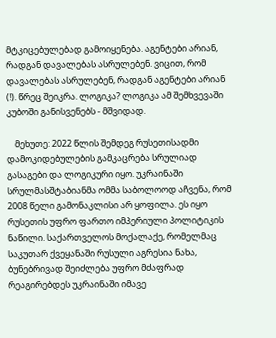მტკიცებულებად გამოიყენება. აგენტები არიან, რადგან დავალებას ასრულებენ. ვიცით, რომ დავალებას ასრულებენ, რადგან აგენტები არიან (!). წრეც შეიკრა. ლოგიკა? ლოგიკა ამ შემხვევაში კუბოში განისვენებს - მშვიდად.

    მეხუთე: 2022 წლის შემდეგ რუსეთისადმი დამოკიდებულების გამკაცრება სრულიად გასაგები და ლოგიკური იყო. უკრაინაში სრულმასშტაბიანმა ომმა საბოლოოდ აჩვენა, რომ 2008 წელი გამონაკლისი არ ყოფილა. ეს იყო რუსეთის უფრო ფართო იმპერიული პოლიტიკის ნაწილი. საქართველოს მოქალაქე, რომელმაც საკუთარ ქვეყანაში რუსული აგრესია ნახა, ბუნებრივად შეიძლება უფრო მძაფრად რეაგირებდეს უკრაინაში იმავე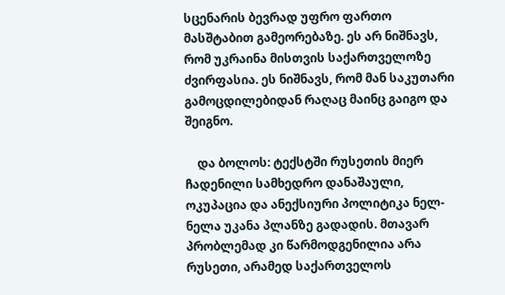სცენარის ბევრად უფრო ფართო მასშტაბით გამეორებაზე. ეს არ ნიშნავს, რომ უკრაინა მისთვის საქართველოზე ძვირფასია. ეს ნიშნავს, რომ მან საკუთარი გამოცდილებიდან რაღაც მაინც გაიგო და შეიგნო.

    და ბოლოს: ტექსტში რუსეთის მიერ ჩადენილი სამხედრო დანაშაული, ოკუპაცია და ანექსიური პოლიტიკა ნელ-ნელა უკანა პლანზე გადადის. მთავარ პრობლემად კი წარმოდგენილია არა რუსეთი, არამედ საქართველოს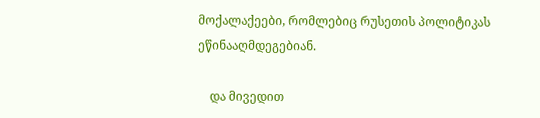მოქალაქეები, რომლებიც რუსეთის პოლიტიკას ეწინააღმდეგებიან.

    და მივედით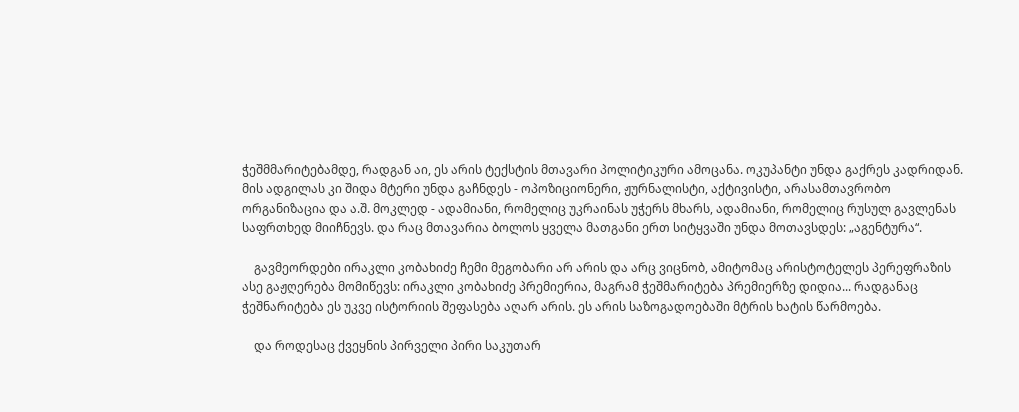ჭეშმმარიტებამდე, რადგან აი, ეს არის ტექსტის მთავარი პოლიტიკური ამოცანა. ოკუპანტი უნდა გაქრეს კადრიდან. მის ადგილას კი შიდა მტერი უნდა გაჩნდეს - ოპოზიციონერი, ჟურნალისტი, აქტივისტი, არასამთავრობო ორგანიზაცია და ა.შ. მოკლედ - ადამიანი, რომელიც უკრაინას უჭერს მხარს, ადამიანი, რომელიც რუსულ გავლენას საფრთხედ მიიჩნევს. და რაც მთავარია ბოლოს ყველა მათგანი ერთ სიტყვაში უნდა მოთავსდეს: „აგენტურა“.

    გავმეორდები ირაკლი კობახიძე ჩემი მეგობარი არ არის და არც ვიცნობ, ამიტომაც არისტოტელეს პერეფრაზის ასე გაჟღერება მომიწევს: ირაკლი კობახიძე პრემიერია, მაგრამ ჭეშმარიტება პრემიერზე დიდია... რადგანაც ჭეშნარიტება ეს უკვე ისტორიის შეფასება აღარ არის. ეს არის საზოგადოებაში მტრის ხატის წარმოება.

    და როდესაც ქვეყნის პირველი პირი საკუთარ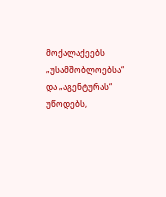მოქალაქეებს „უსამშობლოებსა“ და „აგენტურას“ უწოდებს,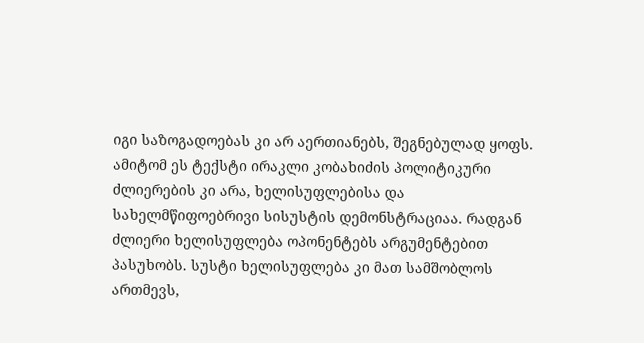იგი საზოგადოებას კი არ აერთიანებს, შეგნებულად ყოფს. ამიტომ ეს ტექსტი ირაკლი კობახიძის პოლიტიკური ძლიერების კი არა, ხელისუფლებისა და სახელმწიფოებრივი სისუსტის დემონსტრაციაა. რადგან ძლიერი ხელისუფლება ოპონენტებს არგუმენტებით პასუხობს. სუსტი ხელისუფლება კი მათ სამშობლოს ართმევს,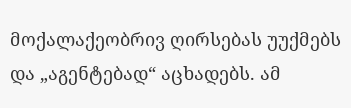მოქალაქეობრივ ღირსებას უუქმებს და „აგენტებად“ აცხადებს. ამ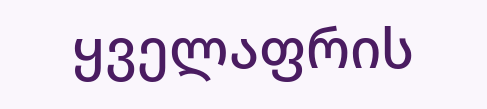ყველაფრის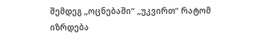შემდეგ „ოცნებაში“ „უკვირთ“ რატომ იზრდება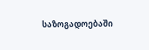საზოგადოებაში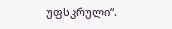უფსკრული“.